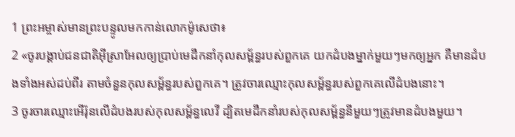1 ព្រះអម្ចាស់មានព្រះបន្ទូលមកកាន់លោកម៉ូសេថា៖
2 «ចូរបង្គាប់ជនជាតិអ៊ីស្រាអែលឲ្យប្រាប់មេដឹកនាំកុលសម្ព័ន្ធរបស់ពួកគេ យកដំបងម្នាក់មួយៗមកឲ្យអ្នក គឺមានដំបងទាំងអស់ដប់ពីរ តាមចំនួនកុលសម្ព័ន្ធរបស់ពួកគេ។ ត្រូវចារឈ្មោះកុលសម្ព័ន្ធរបស់ពួកគេលើដំបងនោះ។
3 ចូរចារឈ្មោះអើរ៉ុនលើដំបងរបស់កុលសម្ព័ន្ធលេវី ដ្បិតមេដឹកនាំរបស់កុលសម្ព័ន្ធនីមួយៗត្រូវមានដំបងមួយ។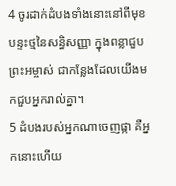4 ចូរដាក់ដំបងទាំងនោះនៅពីមុខបន្ទះថ្មនៃសន្ធិសញ្ញា ក្នុងពន្លាជួបព្រះអម្ចាស់ ជាកន្លែងដែលយើងមកជួបអ្នករាល់គ្នា។
5 ដំបងរបស់អ្នកណាចេញផ្កា គឺអ្នកនោះហើយ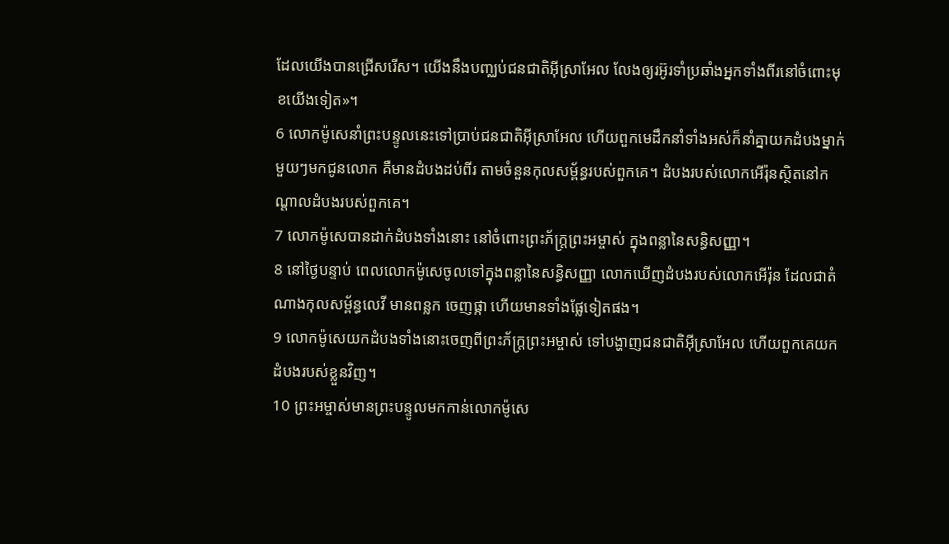ដែលយើងបានជ្រើសរើស។ យើងនឹងបញ្ឈប់ជនជាតិអ៊ីស្រាអែល លែងឲ្យរអ៊ូរទាំប្រឆាំងអ្នកទាំងពីរនៅចំពោះមុខយើងទៀត»។
6 លោកម៉ូសេនាំព្រះបន្ទូលនេះទៅប្រាប់ជនជាតិអ៊ីស្រាអែល ហើយពួកមេដឹកនាំទាំងអស់ក៏នាំគ្នាយកដំបងម្នាក់មួយៗមកជូនលោក គឺមានដំបងដប់ពីរ តាមចំនួនកុលសម្ព័ន្ធរបស់ពួកគេ។ ដំបងរបស់លោកអើរ៉ុនស្ថិតនៅកណ្ដាលដំបងរបស់ពួកគេ។
7 លោកម៉ូសេបានដាក់ដំបងទាំងនោះ នៅចំពោះព្រះភ័ក្ត្រព្រះអម្ចាស់ ក្នុងពន្លានៃសន្ធិសញ្ញា។
8 នៅថ្ងៃបន្ទាប់ ពេលលោកម៉ូសេចូលទៅក្នុងពន្លានៃសន្ធិសញ្ញា លោកឃើញដំបងរបស់លោកអើរ៉ុន ដែលជាតំណាងកុលសម្ព័ន្ធលេវី មានពន្លក ចេញផ្កា ហើយមានទាំងផ្លែទៀតផង។
9 លោកម៉ូសេយកដំបងទាំងនោះចេញពីព្រះភ័ក្ត្រព្រះអម្ចាស់ ទៅបង្ហាញជនជាតិអ៊ីស្រាអែល ហើយពួកគេយកដំបងរបស់ខ្លួនវិញ។
10 ព្រះអម្ចាស់មានព្រះបន្ទូលមកកាន់លោកម៉ូសេ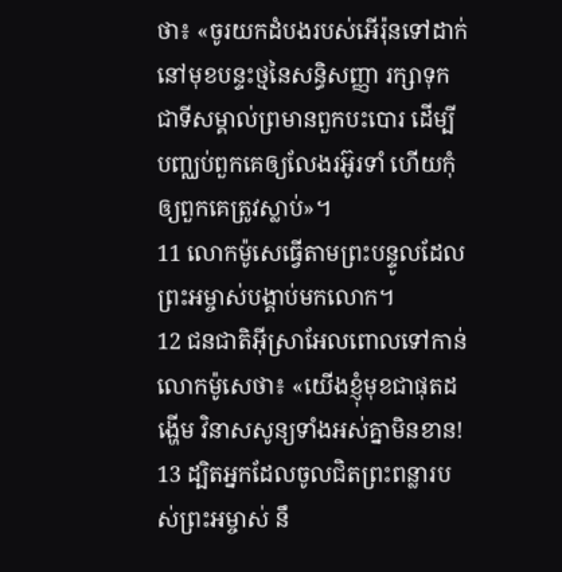ថា៖ «ចូរយកដំបងរបស់អើរ៉ុនទៅដាក់នៅមុខបន្ទះថ្មនៃសន្ធិសញ្ញា រក្សាទុកជាទីសម្គាល់ព្រមានពួកបះបោរ ដើម្បីបញ្ឈប់ពួកគេឲ្យលែងរអ៊ូរទាំ ហើយកុំឲ្យពួកគេត្រូវស្លាប់»។
11 លោកម៉ូសេធ្វើតាមព្រះបន្ទូលដែលព្រះអម្ចាស់បង្គាប់មកលោក។
12 ជនជាតិអ៊ីស្រាអែលពោលទៅកាន់លោកម៉ូសេថា៖ «យើងខ្ញុំមុខជាផុតដង្ហើម វិនាសសូន្យទាំងអស់គ្នាមិនខាន!
13 ដ្បិតអ្នកដែលចូលជិតព្រះពន្លារបស់ព្រះអម្ចាស់ នឹ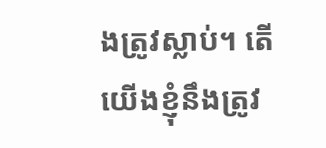ងត្រូវស្លាប់។ តើយើងខ្ញុំនឹងត្រូវ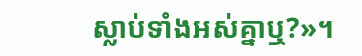ស្លាប់ទាំងអស់គ្នាឬ?»។